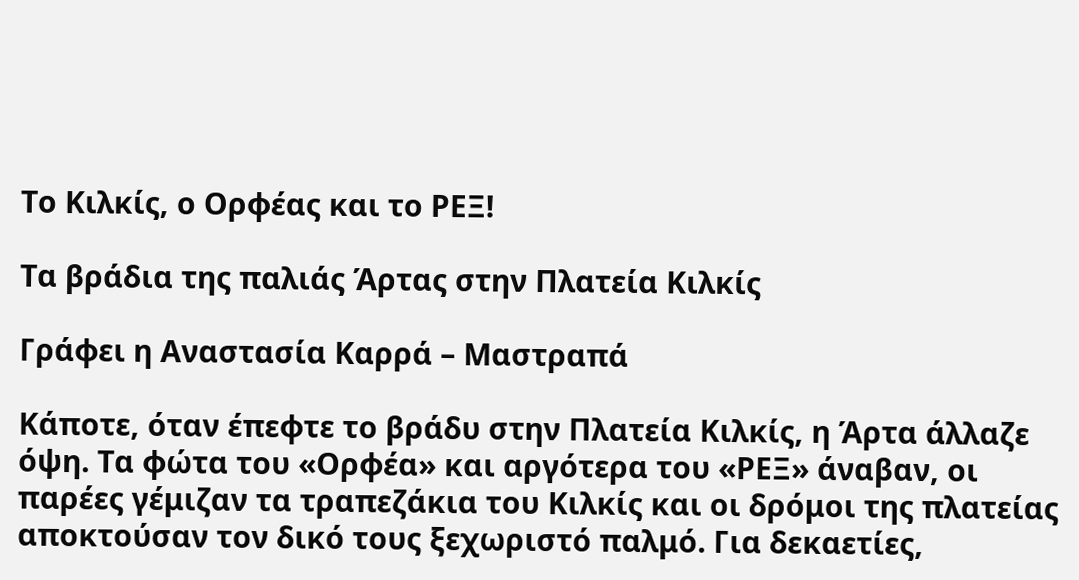Το Κιλκίς, ο Ορφέας και το ΡΕΞ!

Τα βράδια της παλιάς Άρτας στην Πλατεία Κιλκίς

Γράφει η Αναστασία Καρρά – Μαστραπά

Κάποτε, όταν έπεφτε το βράδυ στην Πλατεία Κιλκίς, η Άρτα άλλαζε όψη. Τα φώτα του «Ορφέα» και αργότερα του «ΡΕΞ» άναβαν, οι παρέες γέμιζαν τα τραπεζάκια του Κιλκίς και οι δρόμοι της πλατείας αποκτούσαν τον δικό τους ξεχωριστό παλμό. Για δεκαετίες,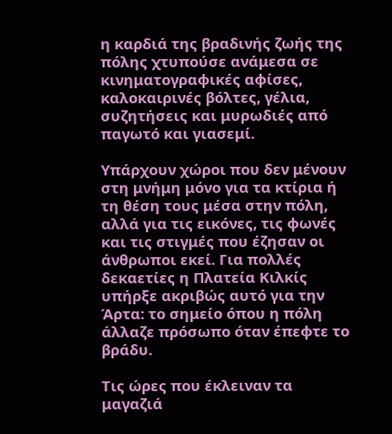η καρδιά της βραδινής ζωής της πόλης χτυπούσε ανάμεσα σε κινηματογραφικές αφίσες, καλοκαιρινές βόλτες, γέλια, συζητήσεις και μυρωδιές από παγωτό και γιασεμί.

Υπάρχουν χώροι που δεν μένουν στη μνήμη μόνο για τα κτίρια ή τη θέση τους μέσα στην πόλη, αλλά για τις εικόνες, τις φωνές και τις στιγμές που έζησαν οι άνθρωποι εκεί. Για πολλές δεκαετίες η Πλατεία Κιλκίς υπήρξε ακριβώς αυτό για την Άρτα: το σημείο όπου η πόλη άλλαζε πρόσωπο όταν έπεφτε το βράδυ.

Τις ώρες που έκλειναν τα μαγαζιά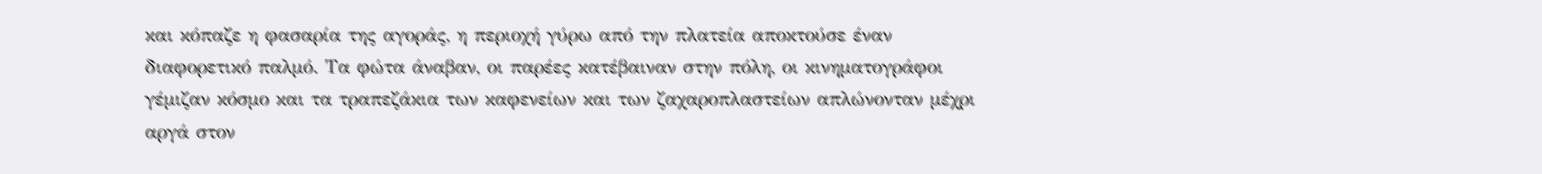και κόπαζε η φασαρία της αγοράς, η περιοχή γύρω από την πλατεία αποκτούσε έναν διαφορετικό παλμό. Τα φώτα άναβαν, οι παρέες κατέβαιναν στην πόλη, οι κινηματογράφοι γέμιζαν κόσμο και τα τραπεζάκια των καφενείων και των ζαχαροπλαστείων απλώνονταν μέχρι αργά στον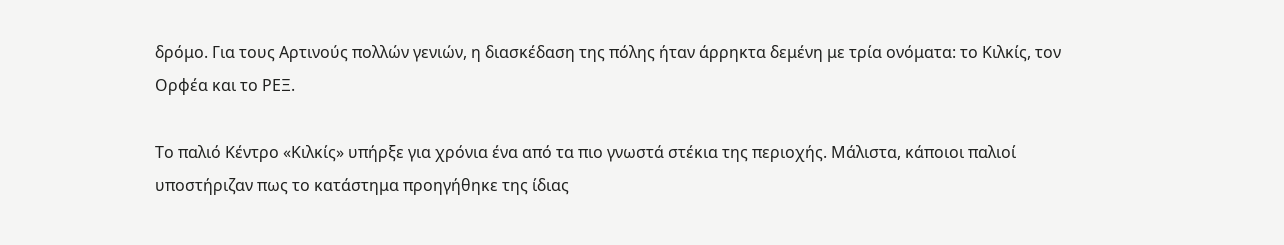δρόμο. Για τους Αρτινούς πολλών γενιών, η διασκέδαση της πόλης ήταν άρρηκτα δεμένη με τρία ονόματα: το Κιλκίς, τον Ορφέα και το ΡΕΞ.

Το παλιό Κέντρο «Κιλκίς» υπήρξε για χρόνια ένα από τα πιο γνωστά στέκια της περιοχής. Μάλιστα, κάποιοι παλιοί υποστήριζαν πως το κατάστημα προηγήθηκε της ίδιας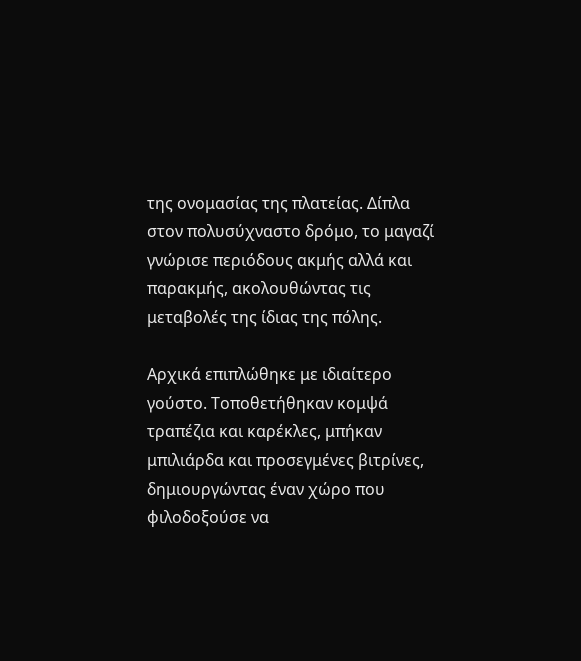της ονομασίας της πλατείας. Δίπλα στον πολυσύχναστο δρόμο, το μαγαζί γνώρισε περιόδους ακμής αλλά και παρακμής, ακολουθώντας τις μεταβολές της ίδιας της πόλης.

Αρχικά επιπλώθηκε με ιδιαίτερο γούστο. Τοποθετήθηκαν κομψά τραπέζια και καρέκλες, μπήκαν μπιλιάρδα και προσεγμένες βιτρίνες, δημιουργώντας έναν χώρο που φιλοδοξούσε να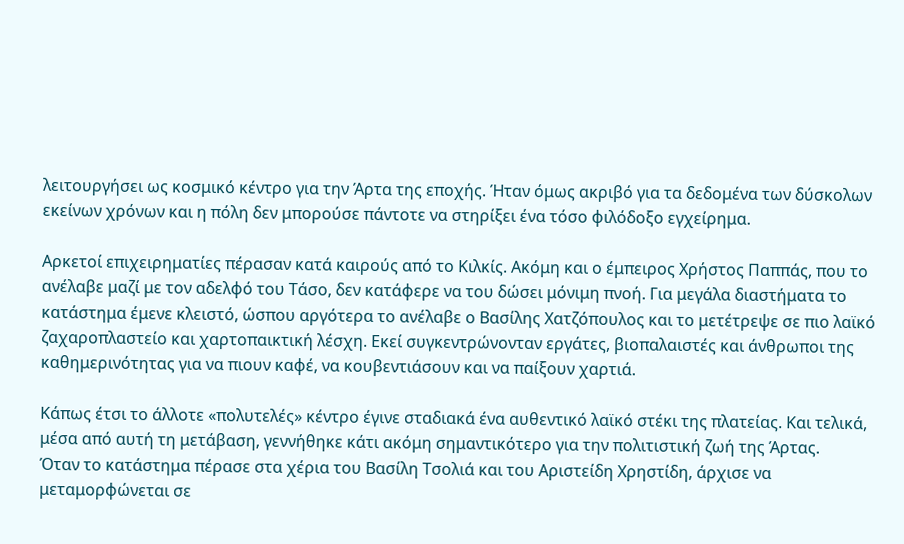λειτουργήσει ως κοσμικό κέντρο για την Άρτα της εποχής. Ήταν όμως ακριβό για τα δεδομένα των δύσκολων εκείνων χρόνων και η πόλη δεν μπορούσε πάντοτε να στηρίξει ένα τόσο φιλόδοξο εγχείρημα.

Αρκετοί επιχειρηματίες πέρασαν κατά καιρούς από το Κιλκίς. Ακόμη και ο έμπειρος Χρήστος Παππάς, που το ανέλαβε μαζί με τον αδελφό του Τάσο, δεν κατάφερε να του δώσει μόνιμη πνοή. Για μεγάλα διαστήματα το κατάστημα έμενε κλειστό, ώσπου αργότερα το ανέλαβε ο Βασίλης Χατζόπουλος και το μετέτρεψε σε πιο λαϊκό ζαχαροπλαστείο και χαρτοπαικτική λέσχη. Εκεί συγκεντρώνονταν εργάτες, βιοπαλαιστές και άνθρωποι της καθημερινότητας για να πιουν καφέ, να κουβεντιάσουν και να παίξουν χαρτιά.

Κάπως έτσι το άλλοτε «πολυτελές» κέντρο έγινε σταδιακά ένα αυθεντικό λαϊκό στέκι της πλατείας. Και τελικά, μέσα από αυτή τη μετάβαση, γεννήθηκε κάτι ακόμη σημαντικότερο για την πολιτιστική ζωή της Άρτας.
Όταν το κατάστημα πέρασε στα χέρια του Βασίλη Τσολιά και του Αριστείδη Χρηστίδη, άρχισε να μεταμορφώνεται σε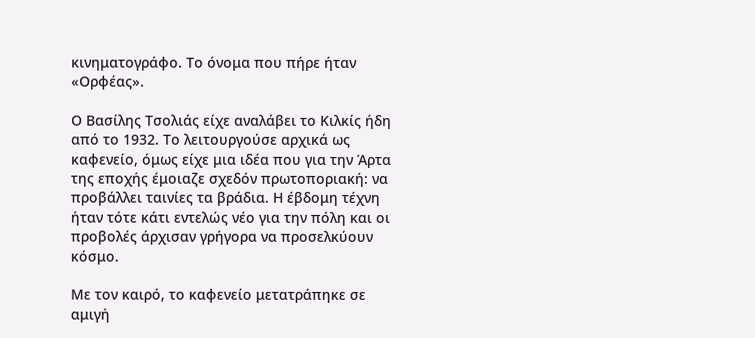κινηματογράφο. Το όνομα που πήρε ήταν «Ορφέας».

Ο Βασίλης Τσολιάς είχε αναλάβει το Κιλκίς ήδη από το 1932. Το λειτουργούσε αρχικά ως καφενείο, όμως είχε μια ιδέα που για την Άρτα της εποχής έμοιαζε σχεδόν πρωτοποριακή: να προβάλλει ταινίες τα βράδια. Η έβδομη τέχνη ήταν τότε κάτι εντελώς νέο για την πόλη και οι προβολές άρχισαν γρήγορα να προσελκύουν κόσμο.

Με τον καιρό, το καφενείο μετατράπηκε σε αμιγή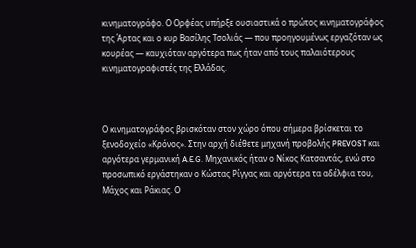κινηματογράφο. Ο Ορφέας υπήρξε ουσιαστικά ο πρώτος κινηματογράφος της Άρτας και ο κυρ Βασίλης Τσολιάς — που προηγουμένως εργαζόταν ως κουρέας — καυχιόταν αργότερα πως ήταν από τους παλαιότερους κινηματογραφιστές της Ελλάδας.



Ο κινηματογράφος βρισκόταν στον χώρο όπου σήμερα βρίσκεται το ξενοδοχείο «Κρόνος». Στην αρχή διέθετε μηχανή προβολής PREVOST και αργότερα γερμανική A.E.G. Μηχανικός ήταν ο Νίκος Κατσαντάς, ενώ στο προσωπικό εργάστηκαν ο Κώστας Ρίγγας και αργότερα τα αδέλφια του, Μάχος και Ράκιας. Ο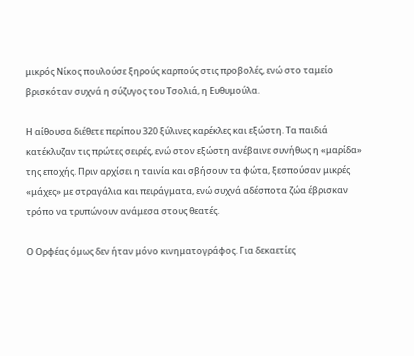μικρός Νίκος πουλούσε ξηρούς καρπούς στις προβολές, ενώ στο ταμείο βρισκόταν συχνά η σύζυγος του Τσολιά, η Ευθυμούλα.

Η αίθουσα διέθετε περίπου 320 ξύλινες καρέκλες και εξώστη. Τα παιδιά κατέκλυζαν τις πρώτες σειρές, ενώ στον εξώστη ανέβαινε συνήθως η «μαρίδα» της εποχής. Πριν αρχίσει η ταινία και σβήσουν τα φώτα, ξεσπούσαν μικρές «μάχες» με στραγάλια και πειράγματα, ενώ συχνά αδέσποτα ζώα έβρισκαν τρόπο να τρυπώνουν ανάμεσα στους θεατές.

Ο Ορφέας όμως δεν ήταν μόνο κινηματογράφος. Για δεκαετίες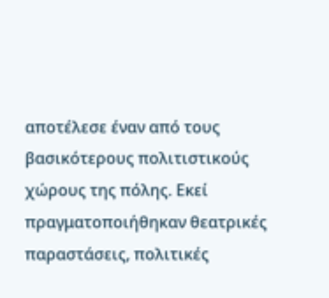αποτέλεσε έναν από τους βασικότερους πολιτιστικούς χώρους της πόλης. Εκεί πραγματοποιήθηκαν θεατρικές παραστάσεις, πολιτικές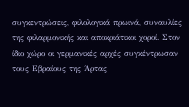συγκεντρώσεις, φιλολογικά πρωινά, συναυλίες της φιλαρμονικής και αποκριάτικοι χοροί. Στον ίδιο χώρο οι γερμανικές αρχές συγκέντρωσαν τους Εβραίους της Άρτας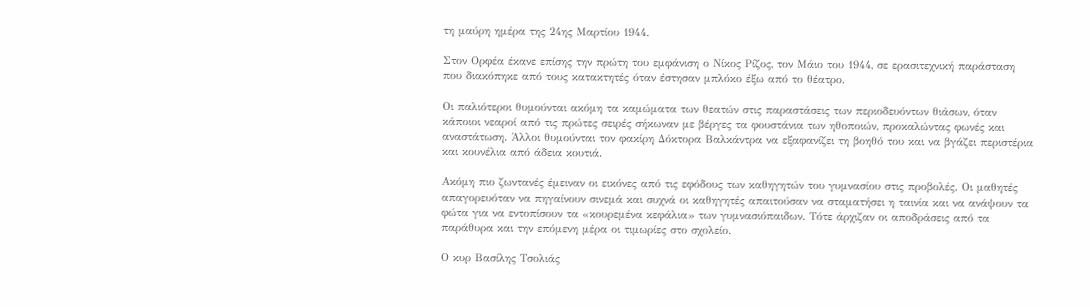τη μαύρη ημέρα της 24ης Μαρτίου 1944.

Στον Ορφέα έκανε επίσης την πρώτη του εμφάνιση ο Νίκος Ρίζος, τον Μάιο του 1944, σε ερασιτεχνική παράσταση που διακόπηκε από τους κατακτητές όταν έστησαν μπλόκο έξω από το θέατρο.

Οι παλιότεροι θυμούνται ακόμη τα καμώματα των θεατών στις παραστάσεις των περιοδευόντων θιάσων, όταν κάποιοι νεαροί από τις πρώτες σειρές σήκωναν με βέργες τα φουστάνια των ηθοποιών, προκαλώντας φωνές και αναστάτωση. Άλλοι θυμούνται τον φακίρη Δόκτορα Βαλκάντρα να εξαφανίζει τη βοηθό του και να βγάζει περιστέρια και κουνέλια από άδεια κουτιά.

Ακόμη πιο ζωντανές έμειναν οι εικόνες από τις εφόδους των καθηγητών του γυμνασίου στις προβολές. Οι μαθητές απαγορευόταν να πηγαίνουν σινεμά και συχνά οι καθηγητές απαιτούσαν να σταματήσει η ταινία και να ανάψουν τα φώτα για να εντοπίσουν τα «κουρεμένα κεφάλια» των γυμνασιόπαιδων. Τότε άρχιζαν οι αποδράσεις από τα παράθυρα και την επόμενη μέρα οι τιμωρίες στο σχολείο.

Ο κυρ Βασίλης Τσολιάς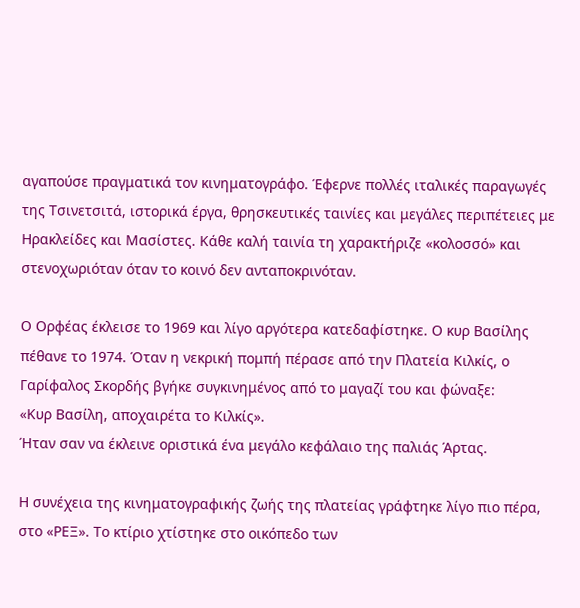αγαπούσε πραγματικά τον κινηματογράφο. Έφερνε πολλές ιταλικές παραγωγές της Τσινετσιτά, ιστορικά έργα, θρησκευτικές ταινίες και μεγάλες περιπέτειες με Ηρακλείδες και Μασίστες. Κάθε καλή ταινία τη χαρακτήριζε «κολοσσό» και στενοχωριόταν όταν το κοινό δεν ανταποκρινόταν.

Ο Ορφέας έκλεισε το 1969 και λίγο αργότερα κατεδαφίστηκε. Ο κυρ Βασίλης πέθανε το 1974. Όταν η νεκρική πομπή πέρασε από την Πλατεία Κιλκίς, ο Γαρίφαλος Σκορδής βγήκε συγκινημένος από το μαγαζί του και φώναξε:
«Κυρ Βασίλη, αποχαιρέτα το Κιλκίς».
Ήταν σαν να έκλεινε οριστικά ένα μεγάλο κεφάλαιο της παλιάς Άρτας.

Η συνέχεια της κινηματογραφικής ζωής της πλατείας γράφτηκε λίγο πιο πέρα, στο «ΡΕΞ». Το κτίριο χτίστηκε στο οικόπεδο των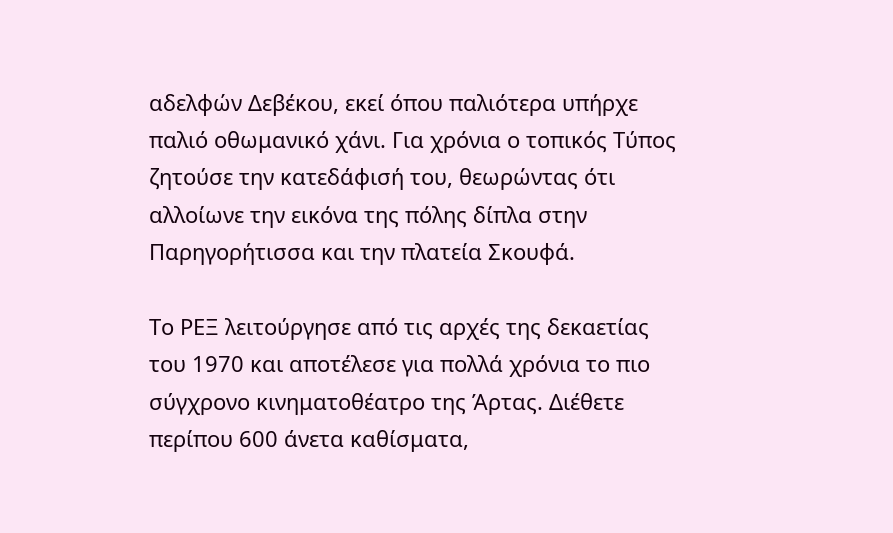αδελφών Δεβέκου, εκεί όπου παλιότερα υπήρχε παλιό οθωμανικό χάνι. Για χρόνια ο τοπικός Τύπος ζητούσε την κατεδάφισή του, θεωρώντας ότι αλλοίωνε την εικόνα της πόλης δίπλα στην Παρηγορήτισσα και την πλατεία Σκουφά.

Το ΡΕΞ λειτούργησε από τις αρχές της δεκαετίας του 1970 και αποτέλεσε για πολλά χρόνια το πιο σύγχρονο κινηματοθέατρο της Άρτας. Διέθετε περίπου 600 άνετα καθίσματα,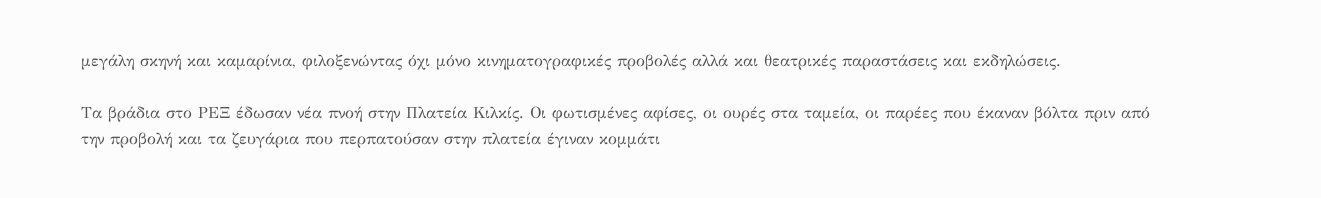μεγάλη σκηνή και καμαρίνια, φιλοξενώντας όχι μόνο κινηματογραφικές προβολές αλλά και θεατρικές παραστάσεις και εκδηλώσεις.

Τα βράδια στο ΡΕΞ έδωσαν νέα πνοή στην Πλατεία Κιλκίς. Οι φωτισμένες αφίσες, οι ουρές στα ταμεία, οι παρέες που έκαναν βόλτα πριν από την προβολή και τα ζευγάρια που περπατούσαν στην πλατεία έγιναν κομμάτι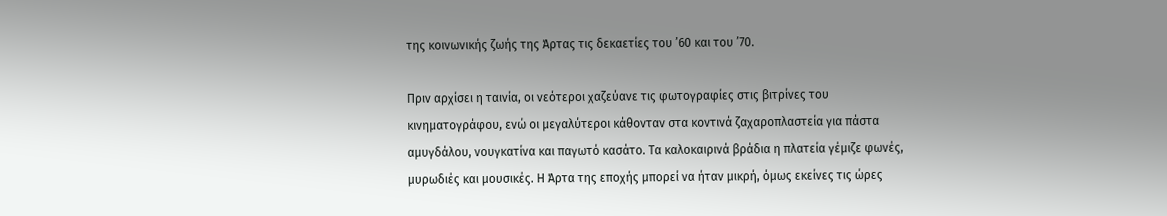της κοινωνικής ζωής της Άρτας τις δεκαετίες του ’60 και του ’70.

Πριν αρχίσει η ταινία, οι νεότεροι χαζεύανε τις φωτογραφίες στις βιτρίνες του κινηματογράφου, ενώ οι μεγαλύτεροι κάθονταν στα κοντινά ζαχαροπλαστεία για πάστα αμυγδάλου, νουγκατίνα και παγωτό κασάτο. Τα καλοκαιρινά βράδια η πλατεία γέμιζε φωνές, μυρωδιές και μουσικές. Η Άρτα της εποχής μπορεί να ήταν μικρή, όμως εκείνες τις ώρες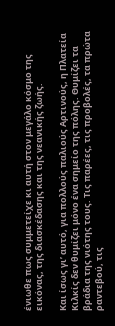ένιωθε πως συμμετείχε κι αυτή στον μεγάλο κόσμο της εικόνας, της διασκέδασης και της νεανικής ζωής.

Και ίσως γι’ αυτό, για πολλούς παλιούς Αρτινούς, η Πλατεία Κιλκίς δεν θυμίζει μόνο ένα σημείο της πόλης. Θυμίζει τα βράδια της νιότης τους. Τις παρέες, τις προβολές, τα πρώτα ραντεβού, τις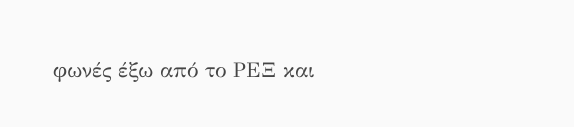φωνές έξω από το ΡΕΞ και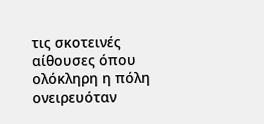τις σκοτεινές αίθουσες όπου ολόκληρη η πόλη ονειρευόταν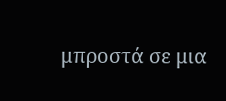μπροστά σε μια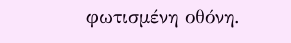φωτισμένη οθόνη.